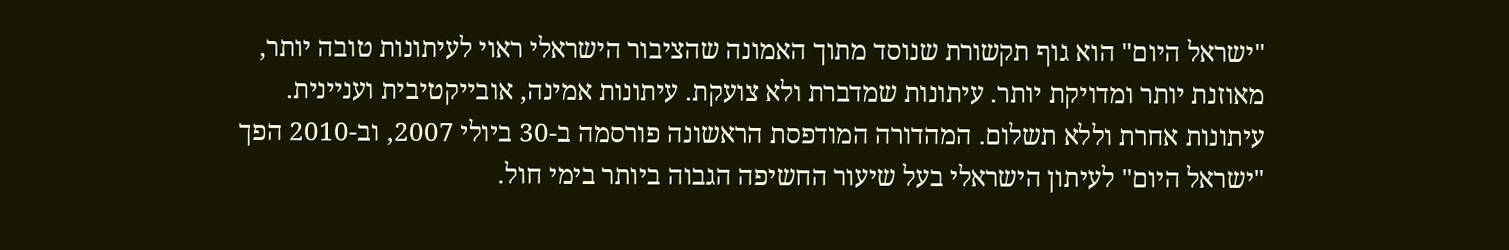"ישראל היום" הוא גוף תקשורת שנוסד מתוך האמונה שהציבור הישראלי ראוי לעיתונות טובה יותר, מאוזנת יותר ומדויקת יותר. עיתונות שמדברת ולא צועקת. עיתונות אמינה, אובייקטיבית ועניינית. עיתונות אחרת וללא תשלום. המהדורה המודפסת הראשונה פורסמה ב-30 ביולי 2007, וב-2010 הפך "ישראל היום" לעיתון הישראלי בעל שיעור החשיפה הגבוה ביותר בימי חול.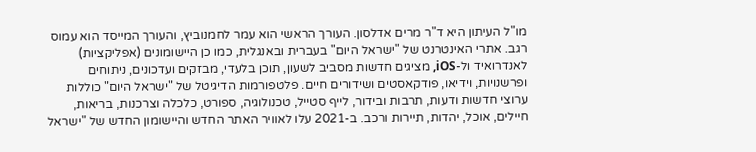מו"ל העיתון היא ד"ר מרים אדלסון. העורך הראשי הוא עמר לחמנוביץ, והעורך המייסד הוא עמוס רגב. אתרי האינטרנט של "ישראל היום" בעברית ובאנגלית, כמו כן היישומונים (אפליקציות) לאנדרואיד ול-iOS, מציגים חדשות מסביב לשעון, תוכן בלעדי, מבזקים ועדכונים, ניתוחים ופרשנויות, וידיאו, פודקאסטים ושידורים חיים. פלטפורמות הדיגיטל של "ישראל היום" כוללות ערוצי חדשות ודעות, תרבות ובידור, לייף סטייל, טכנולוגיה, ספורט, כלכלה וצרכנות, בריאות, חיילים, אוכל, יהדות, תיירות ורכב. ב-2021 עלו לאוויר האתר החדש והיישומון החדש של "ישראל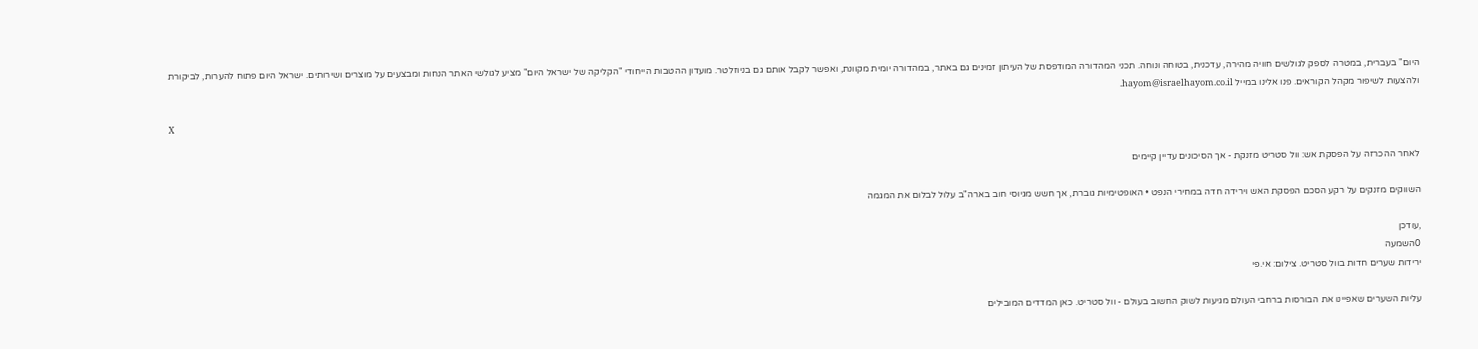היום" בעברית, במטרה לספק לגולשים חוויה מהירה, עדכנית, בטוחה ונוחה. תכני המהדורה המודפסת של העיתון זמינים גם באתר, במהדורה יומית מקוונת, ואפשר לקבל אותם גם בניוזלטר. מועדון ההטבות הייחודי "הקליקה של ישראל היום" מציע לגולשי האתר הנחות ומבצעים על מוצרים ושירותים. ישראל היום פתוח להערות, לביקורת ולהצעות לשיפור מקהל הקוראים. פנו אלינו במייל hayom@israelhayom.co.il.

X

לאחר ההכרזה על הפסקת אש: וול סטריט מזנקת - אך הסיכונים עדיין קיימים

השווקים מזנקים על רקע הסכם הפסקת האש וירידה חדה במחירי הנפט • האופטימיות גוברת, אך חשש מגיוסי חוב בארה"ב עלול לבלום את המגמה

,עודכן
0השמעה
ירידות שערים חדות בוול סטריט. צילום: אי.פי

עליות השערים שאפיינו את הבורסות ברחבי העולם מגיעות לשוק החשוב בעולם - וול סטריט. כאן המדדים המובילים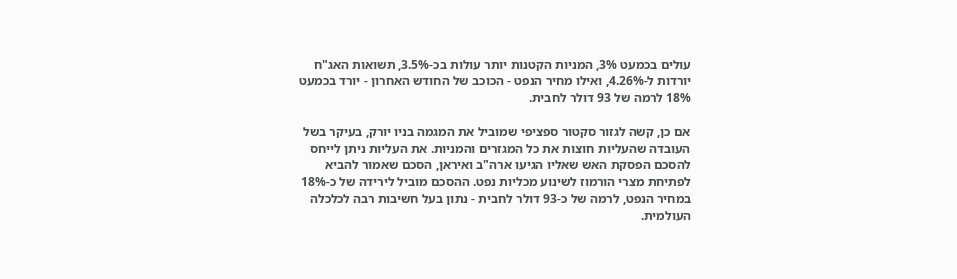עולים בכמעט 3%, המניות הקטנות יותר עולות בכ-3.5%, תשואות האג"ח יורדות ל-4.26%, ואילו מחיר הנפט - הכוכב של החודש האחרון - יורד בכמעט 18% לרמה של 93 דולר לחבית.

אם כן, קשה לגזור סקטור ספציפי שמוביל את המגמה בניו יורק, בעיקר בשל העובדה שהעליות חוצות את כל המגזרים והמניות. את העליות ניתן לייחס להסכם הפסקת האש שאליו הגיעו ארה"ב ואיראן, הסכם שאמור להביא לפתיחת מצרי הורמוז לשינוע מכליות נפט. ההסכם מוביל לירידה של כ-18% במחיר הנפט, לרמה של כ-93 דולר לחבית - נתון בעל חשיבות רבה לכלכלה העולמית.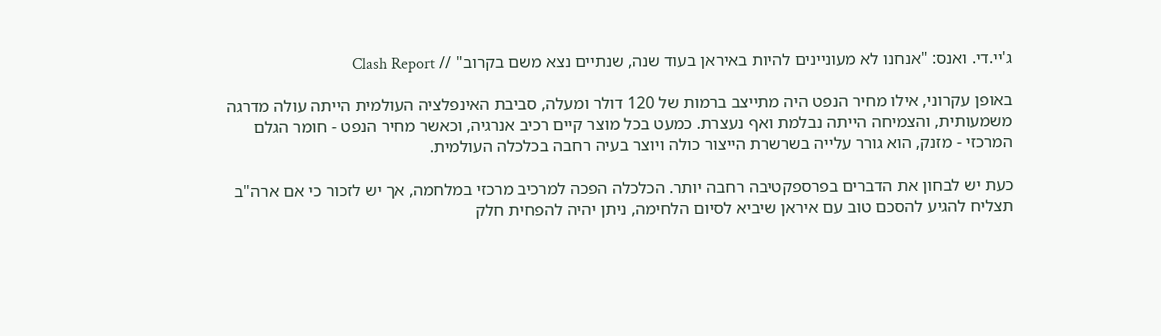ג'יי.די. ואנס: "אנחנו לא מעוניינים להיות באיראן בעוד שנה, שנתיים נצא משם בקרוב" // Clash Report

באופן עקרוני, אילו מחיר הנפט היה מתייצב ברמות של 120 דולר ומעלה, סביבת האינפלציה העולמית הייתה עולה מדרגה משמעותית, והצמיחה הייתה נבלמת ואף נעצרת. כמעט בכל מוצר קיים רכיב אנרגיה, וכאשר מחיר הנפט - חומר הגלם המרכזי - מזנק, הוא גורר עלייה בשרשרת הייצור כולה ויוצר בעיה רחבה בכלכלה העולמית.

כעת יש לבחון את הדברים בפרספקטיבה רחבה יותר. הכלכלה הפכה למרכיב מרכזי במלחמה, אך יש לזכור כי אם ארה"ב תצליח להגיע להסכם טוב עם איראן שיביא לסיום הלחימה, ניתן יהיה להפחית חלק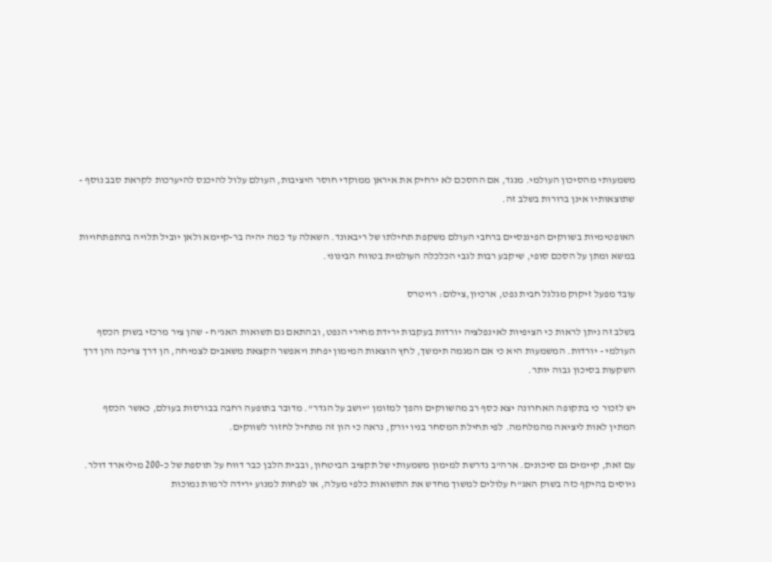משמעותי מהסיכון העולמי. מנגד, אם ההסכם לא ירחיק את איראן ממוקדי חוסר היציבות, העולם עלול להיכנס להיערכות לקראת סבב נוסף - שתוצאותיו אינן ברורות בשלב זה.

האופטימיות בשווקים הפיננסיים ברחבי העולם משקפת תחילתו של ריבאונד. השאלה עד כמה יהיה בר-קיימא ולאן יוביל תלויה בהתפתחויות במשא ומתן על הסכם סופי, שיקבע רבות לגבי הכלכלה העולמית בטווח הבינוני.

עובד מפעל זיקוק מגלגל חבית נפט, ארכיון,צילום: רויטרס

בשלב זה ניתן לראות כי הציפיות לאינפלציה יורדות בעקבות ירידת מחירי הנפט, ובהתאם גם תשואות האג"ח - שהן ציר מרכזי בשוק הכסף העולמי - יורדות. המשמעות היא כי אם המגמה תימשך, לחץ הוצאות המימון יפחת ויאפשר הקצאת משאבים לצמיחה, הן דרך צריכה והן דרך השקעות בסיכון גבוה יותר.

יש לזכור כי בתקופה האחרונה יצא כסף רב מהשווקים והפך למזומן "יושב על הגדר". מדובר בתופעה רחבה בבורסות בעולם, כאשר הכסף המתין לאות ליציאה מהמלחמה. לפי תחילת המסחר בניו יורק, נראה כי הון זה מתחיל לחזור לשווקים.

עם זאת, קיימים גם סיכונים. ארה"ב נדרשת למימון משמעותי של תקציב הביטחון, ובבית הלבן כבר דווח על תוספת של כ-200 מיליארד דולר. גיוסים בהיקף כזה בשוק האג"ח עלולים למשוך מחדש את התשואות כלפי מעלה, או לפחות למנוע ירידה לרמות נמוכות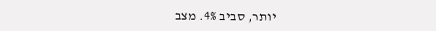יותר, סביב 4%. מצב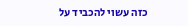כזה עשוי להכביד על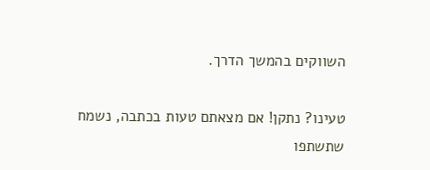השווקים בהמשך הדרך.

טעינו? נתקן! אם מצאתם טעות בכתבה, נשמח שתשתפו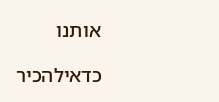אותנו

כדאילהכיר